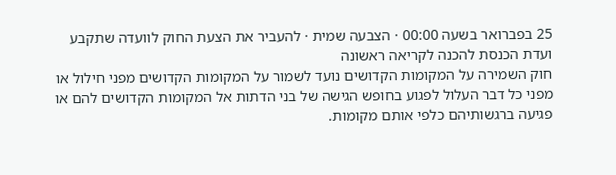25 בפברואר בשעה 00:00 · הצבעה שמית · להעביר את הצעת החוק לוועדה שתקבע ועדת הכנסת להכנה לקריאה ראשונה
חוק השמירה על המקומות הקדושים נועד לשמור על המקומות הקדושים מפני חילול או מפני כל דבר העלול לפגוע בחופש הגישה של בני הדתות אל המקומות הקדושים להם או פגיעה ברגשותיהם כלפי אותם מקומות.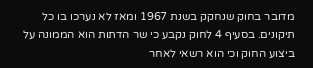מדובר בחוק שנחקק בשנת 1967 ומאז לא נערכו בו כל תיקונים. בסעיף 4 לחוק נקבע כי שר הדתות הוא הממונה על ביצוע החוק וכי הוא רשאי לאחר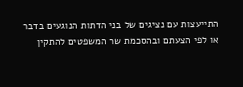התייעצות עם נציגים של בני הדתות הנוגעים בדבר או לפי הצעתם ובהסכמת שר המשפטים להתקין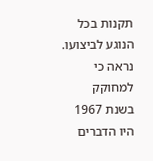תקנות בכל הנוגע לביצועו. נראה כי למחוקק בשנת 1967 היו הדברים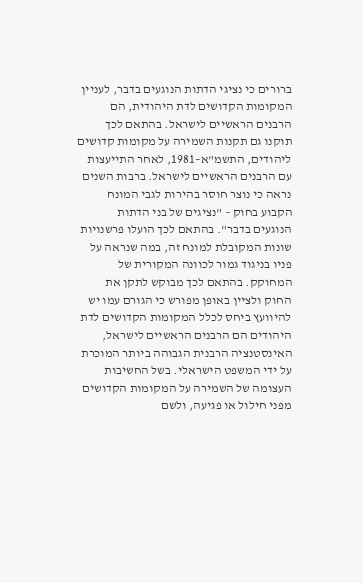ברורים כי נציגי הדתות הנוגעים בדבר, לעניין המקומות הקדושים לדת היהודית, הם הרבנים הראשיים לישראל. בהתאם לכך תוקנו גם תקנות השמירה על מקומות קדושים ליהודים, התשמ"א–1981, לאחר התייעצות עם הרבנים הראשיים לישראל. ברבות השנים נראה כי נוצר חוסר בהירות לגבי המונח הקבוע בחוק – "נציגים של בני הדתות הנוגעים בדבר". בהתאם לכך הועלו פרשנויות שונות המקובלת למונח זה, במה שנראה על פניו בניגוד גמור לכוונה המקורית של המחוקק. בהתאם לכך מבוקש לתקן את החוק ולציין באופן מפורש כי הגורם עמו יש להיוועץ ביחס לכלל המקומות הקדושים לדת היהודים הם הרבנים הראשיים לישראל, האינסטנציה הרבנית הגבוהה ביותר המוכרת על ידי המשפט הישראלי. בשל החשיבות העצומה של השמירה על המקומות הקדושים מפני חילול או פגיעה, ולשם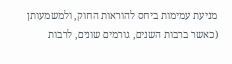מניעת עמימות ביחס להוראות החוק, ולמשמעותן (כאשר ברבות השנים, גורמים שונים, לרבות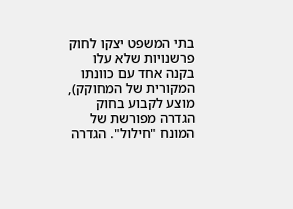בתי המשפט יצקו לחוק פרשנויות שלא עלו בקנה אחד עם כוונתו המקורית של המחוקק), מוצע לקבוע בחוק הגדרה מפורשת של המונח "חילול". הגדרה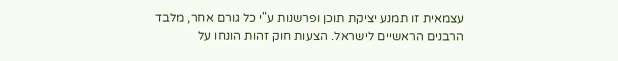עצמאית זו תמנע יציקת תוכן ופרשנות ע"י כל גורם אחר, מלבד הרבנים הראשיים לישראל. הצעות חוק זהות הונחו על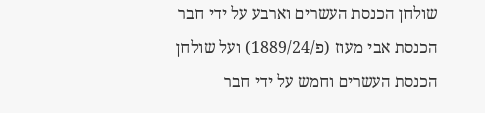שולחן הכנסת העשרים וארבע על ידי חבר הכנסת אבי מעוז (פ/1889/24) ועל שולחן הכנסת העשרים וחמש על ידי חבר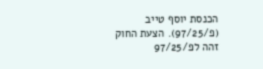הכנסת יוסף טייב (פ/97/25). הצעת החוק זהה לפ/97/25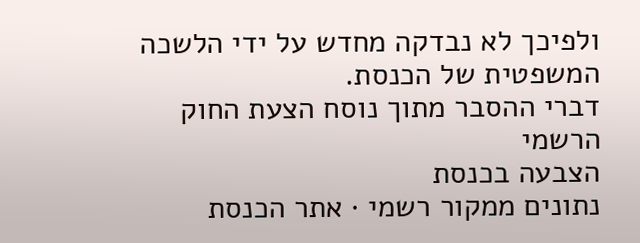ולפיכך לא נבדקה מחדש על ידי הלשכה המשפטית של הכנסת.
דברי ההסבר מתוך נוסח הצעת החוק הרשמי
הצבעה בכנסת
נתונים ממקור רשמי · אתר הכנסת